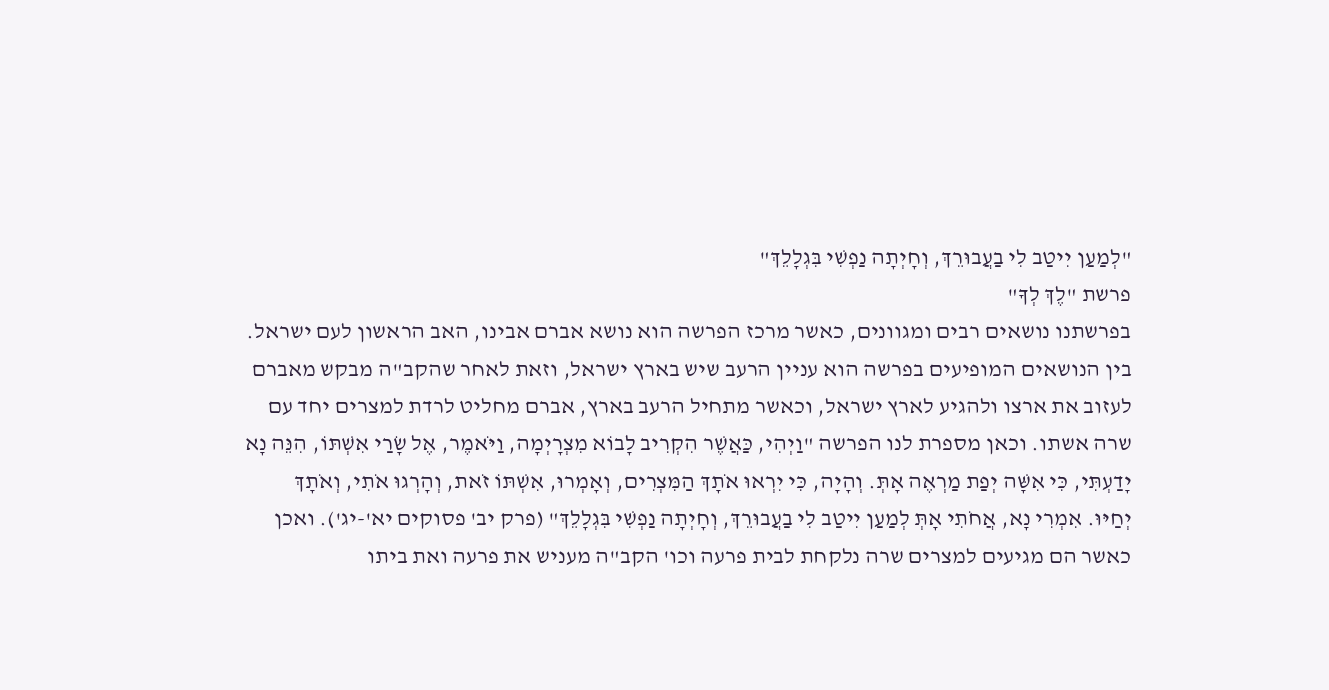"לְמַעַן יִיטַב לִי בַעֲבוּרֵךְ, וְחָיְתָה נַפְשִׁי בִּגְלָלֵךְ"
פרשת "לֶךְ לְךָ"
בפרשתנו נושאים רבים ומגוונים, כאשר מרכז הפרשה הוא נושא אברם אבינו, האב הראשון לעם ישראל.
בין הנושאים המופיעים בפרשה הוא עניין הרעב שיש בארץ ישראל, וזאת לאחר שהקב"ה מבקש מאברם לעזוב את ארצו ולהגיע לארץ ישראל, וכאשר מתחיל הרעב בארץ, אברם מחליט לרדת למצרים יחד עם שרה אשתו. וכאן מספרת לנו הפרשה "וַיְהִי, כַּאֲשֶׁר הִקְרִיב לָבוֹא מִצְרָיְמָה, וַיֹּאמֶר, אֶל שָׂרַי אִשְׁתּוֹ, הִנֵּה נָא יָדַעְתִּי, כִּי אִשָּׁה יְפַת מַרְאֶה אָתְּ. וְהָיָה, כִּי יִרְאוּ אֹתָךְ הַמִּצְרִים, וְאָמְרוּ, אִשְׁתּוֹ זֹאת, וְהָרְגוּ אֹתִי, וְאֹתָךְ יְחַיּוּ. אִמְרִי נָא, אֲחֹתִי אָתְּ לְמַעַן יִיטַב לִי בַעֲבוּרֵךְ, וְחָיְתָה נַפְשִׁי בִּגְלָלֵךְ" (פרק יב' פסוקים יא'-יג'). ואכן כאשר הם מגיעים למצרים שרה נלקחת לבית פרעה וכו' הקב"ה מעניש את פרעה ואת ביתו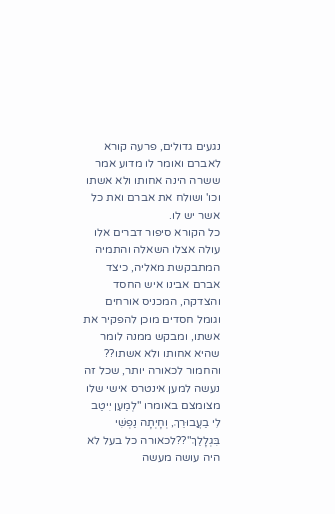נגעים גדולים, פרעה קורא לאברם ואומר לו מדוע אמר ששרה הינה אחותו ולא אשתו וכו' ושולח את אברם ואת כל אשר יש לו.
כל הקורא סיפור דברים אלו עולה אצלו השאלה והתמיה המתבקשת מאליה, כיצד אברם אבינו איש החסד והצדקה, המכניס אורחים וגומל חסדים מוכן להפקיר את אשתו, ומבקש ממנה לומר שהיא אחותו ולא אשתו?? והחמור לכאורה יותר, שכל זה נעשה למען אינטרס אישי שלו מצומצם באומרו "לְמַעַן יִיטַב לִי בַעֲבוּרֵךְ, וְחָיְתָה נַפְשִׁי בִּגְלָלֵךְ"??לכאורה כל בעל לא היה עושה מעשה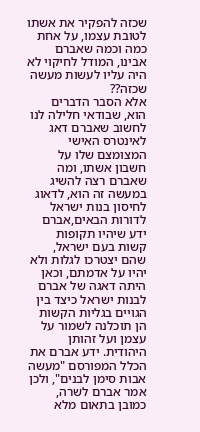שכזה להפקיר את אשתו לטובת עצמו, על אחת כמה וכמה שאברם אבינו, המודל לחיקוי לא היה עליו לעשות מעשה שכזה??
אלא הסבר הדברים הוא, שבודאי חלילה לנו לחשוב שאברם דאג לאינטרס האישי המצומצם שלו על חשבון אשתו, ומה שאברם רצה להשיג במעשה זה הוא, לדאוג לחיסון בנות ישראל לדורות הבאים,אברם ידע שיהיו תקופות קשות בעם ישראל, שהם יצטרכו לגלות ולא יהיו על אדמתם, וכאן היתה דאגה של אברם לבנות ישראל כיצד בין הגויים בגליות הקשות הן תוכלנה לשמור על עצמן ועל זהותן היהודית. ידע אברם את הכלל המפורסם "מעשה אבות סימן לבנים", ולכן אמר אברם לשרה, כמובן בתאום מלא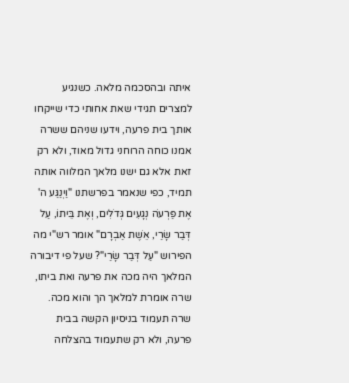איתה ובהסכמה מלאה. כשנגיע למצרים תגידי שאת אחותי כדי שייקחו אותך בית פרעה, וידעו שניהם ששרה אמנו כוחה הרוחני גדול מאוד, ולא רק זאת אלא גם ישנו מלאך המלווה אותה תמיד, כפי שנאמר בפרשתנו "וַיְנַגַּע ה' אֶת פַּרְעֹה נְגָעִים גְּדֹלִים, וְאֶת בֵּיתוֹ, עַל דְּבַר שָׂרַי, אֵשֶׁת אַבְרָם" אומר רש"י מה הפירוש "עַל דְּבַר שָׂרַי"? שעל פי דיבורה המלאך היה מכה את פרעה ואת ביתו, שרה אומרת למלאך הך והוא מכה.
שרה תעמוד בניסיון הקשה בבית פרעה, ולא רק שתעמוד בהצלחה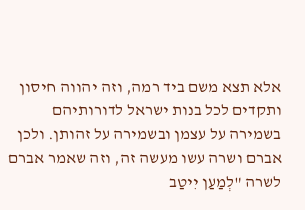אלא תצא משם ביד רמה, וזה יהווה חיסון ותקדים לכל בנות ישראל לדורותיהם בשמירה על עצמן ובשמירה על זהותן. ולכן אברם ושרה עשו מעשה זה, וזה שאמר אברם לשרה "לְמַעַן יִיטַב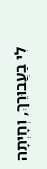לִי בַעֲבוּרֵךְ, וְחָיְתָה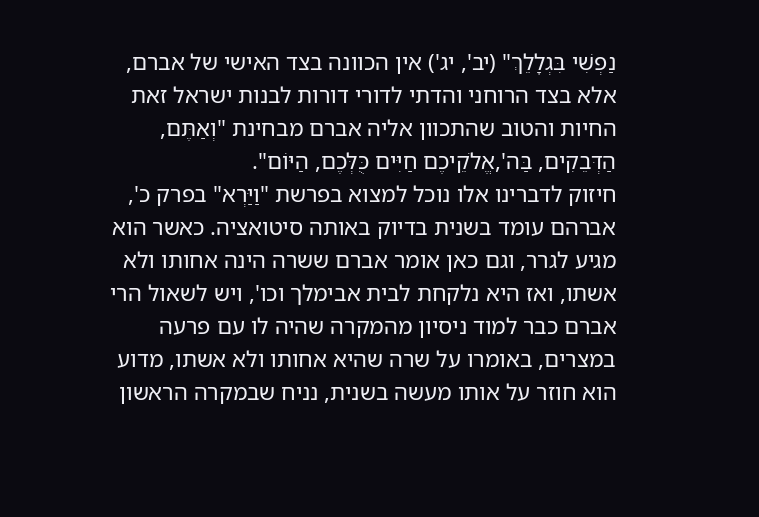נַפְשִׁי בִּגְלָלֵךְ" (יב', יג') אין הכוונה בצד האישי של אברם, אלא בצד הרוחני והדתי לדורי דורות לבנות ישראל זאת החיות והטוב שהתכוון אליה אברם מבחינת "וְאַתֶּם, הַדְּבֵקִים, בַּה',אֱלֹקֵיכֶם חַיִּים כֻּלְּכֶם, הַיּוֹם".
חיזוק לדברינו אלו נוכל למצוא בפרשת "וַיַּרְא" בפרק כ', אברהם עומד בשנית בדיוק באותה סיטואציה. כאשר הוא מגיע לגרר, וגם כאן אומר אברם ששרה הינה אחותו ולא אשתו, ואז היא נלקחת לבית אבימלך וכו', ויש לשאול הרי אברם כבר למוד ניסיון מהמקרה שהיה לו עם פרעה במצרים, באומרו על שרה שהיא אחותו ולא אשתו, מדוע הוא חוזר על אותו מעשה בשנית, נניח שבמקרה הראשון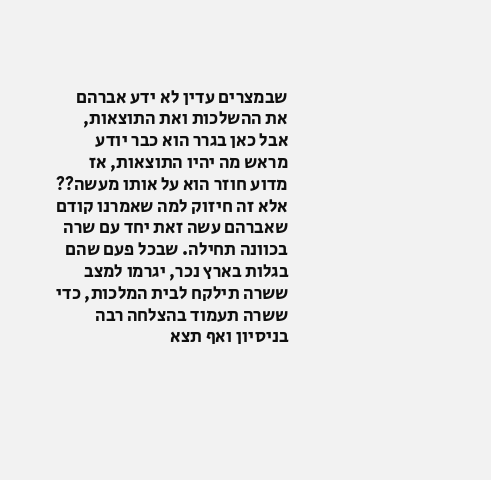שבמצרים עדין לא ידע אברהם את ההשלכות ואת התוצאות, אבל כאן בגרר הוא כבר יודע מראש מה יהיו התוצאות, אז מדוע חוזר הוא על אותו מעשה?? אלא זה חיזוק למה שאמרנו קודם שאברהם עשה זאת יחד עם שרה בכוונה תחילה. שבכל פעם שהם בגלות בארץ נכר, יגרמו למצב ששרה תילקח לבית המלכות, כדי ששרה תעמוד בהצלחה רבה בניסיון ואף תצא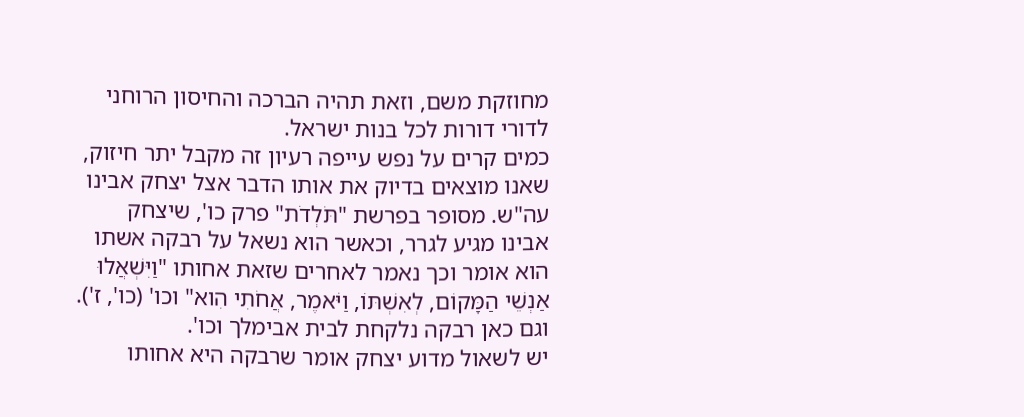מחוזקת משם, וזאת תהיה הברכה והחיסון הרוחני לדורי דורות לכל בנות ישראל.
כמים קרים על נפש עייפה רעיון זה מקבל יתר חיזוק, שאנו מוצאים בדיוק את אותו הדבר אצל יצחק אבינו עה"ש. מסופר בפרשת "תֹּלְדֹת" פרק כו', שיצחק אבינו מגיע לגרר, וכאשר הוא נשאל על רבקה אשתו הוא אומר וכך נאמר לאחרים שזאת אחותו "וַיִּשְׁאֲלוּ אַנְשֵׁי הַמָּקוֹם, לְאִשְׁתּוֹ, וַיֹּאמֶר, אֲחֹתִי הִוא" וכו' (כו', ז'). וגם כאן רבקה נלקחת לבית אבימלך וכו'.
יש לשאול מדוע יצחק אומר שרבקה היא אחותו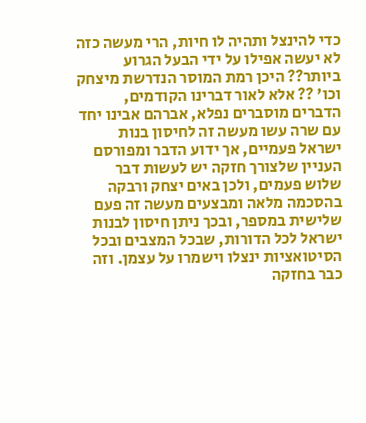כדי להינצל ותהיה לו חיות, הרי מעשה כזה לא יעשה אפילו על ידי הבעל הגרוע ביותר?? היכן רמת המוסר הנדרשת מיצחק וכו' ?? אלא לאור דברינו הקודמים, הדברים מוסברים נפלא, אברהם אבינו יחד עם שרה עשו מעשה זה לחיסון בנות ישראל פעמיים, אך ידוע הדבר ומפורסם העניין שלצורך חזקה יש לעשות דבר שלוש פעמים, ולכן באים יצחק ורבקה בהסכמה מלאה ומבצעים מעשה זה פעם שלישית במספר, ובכך ניתן חיסון לבנות ישראל לכל הדורות, שבכל המצבים ובכל הסיטואציות ינצלו וישמרו על עצמן. וזה כבר בחזקה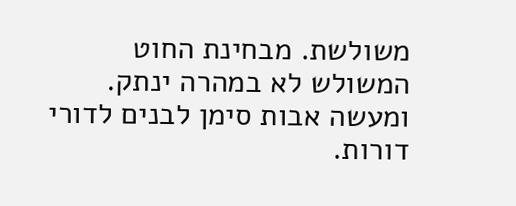משולשת. מבחינת החוט המשולש לא במהרה ינתק. ומעשה אבות סימן לבנים לדורי דורות.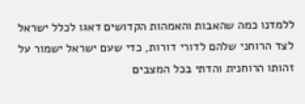ללמדנו כמה שהאבות והאמהות הקדושים דאגו לכלל ישראל לצד הרוחני שלהם לדורי דורות, כדי שעם ישראל ישמור על זהותו הרוחנית והדתי בכל המצבים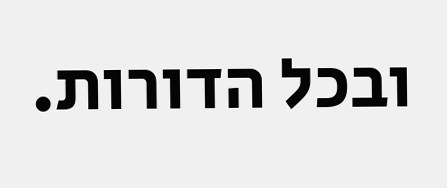ובכל הדורות.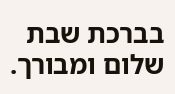בברכת שבת שלום ומבורך.